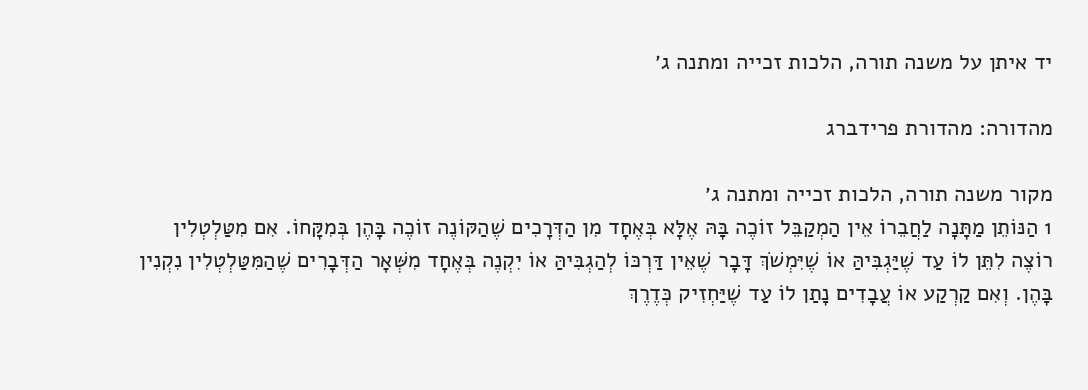יד איתן על משנה תורה, הלכות זכייה ומתנה ג׳

מהדורה: מהדורת פרידברג

מקור משנה תורה, הלכות זכייה ומתנה ג׳
1 הַנּוֹתֵן מַתָּנָה לַחֲבֵרוֹ אֵין הַמְקַבֵּל זוֹכֶה בָּהּ אֶלָּא בְּאֶחָד מִן הַדְּרָכִים שֶׁהַקּוֹנֶה זוֹכֶה בָּהֶן בְּמִקָּחוֹ. אִם מִטַּלְטְלִין רוֹצֶה לִתֵּן לוֹ עַד שֶׁיַּגְבִּיהַּ אוֹ שֶׁיִּמְשֹׁךְ דָּבָר שֶׁאֵין דַּרְכּוֹ לְהַגְבִּיהַּ אוֹ יִקְנֶה בְּאֶחָד מִשְּׁאָר הַדְּבָרִים שֶׁהַמִּטַּלְטְלִין נִקְנִין בָּהֶן. וְאִם קַרְקַע אוֹ עֲבָדִים נָתַן לוֹ עַד שֶׁיַּחְזִיק כְּדֶרֶךְ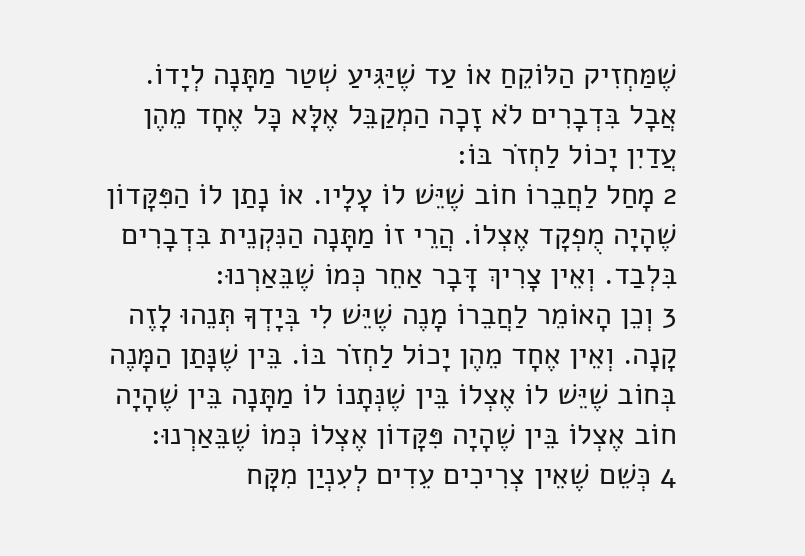שֶׁמַּחְזִיק הַלּוֹקֵחַ אוֹ עַד שֶׁיַּגִּיעַ שְׁטַר מַתָּנָה לְיָדוֹ. אֲבָל בִּדְבָרִים לֹא זָכָה הַמְקַבֵּל אֶלָּא כָּל אֶחָד מֵהֶן עֲדַיִן יָכוֹל לַחְזֹר בּוֹ:
2 מָחַל לַחֲבֵרוֹ חוֹב שֶׁיֵּשׁ לוֹ עָלָיו. אוֹ נָתַן לוֹ הַפִּקָּדוֹן שֶׁהָיָה מֻפְקָד אֶצְלוֹ. הֲרֵי זוֹ מַתָּנָה הַנִּקְנֵית בִּדְבָרִים בִּלְבַד. וְאֵין צָרִיךְ דָּבָר אַחֵר כְּמוֹ שֶׁבֵּאַרְנוּ:
3 וְכֵן הָאוֹמֵר לַחֲבֵרוֹ מָנֶה שֶׁיֵּשׁ לִי בְּיָדְךָ תְּנֵהוּ לָזֶה קָנָה. וְאֵין אֶחָד מֵהֶן יָכוֹל לַחְזֹר בּוֹ. בֵּין שֶׁנָּתַן הַמָּנֶה בְּחוֹב שֶׁיֵּשׁ לוֹ אֶצְלוֹ בֵּין שֶׁנְּתָנוֹ לוֹ מַתָּנָה בֵּין שֶׁהָיָה חוֹב אֶצְלוֹ בֵּין שֶׁהָיָה פִּקָּדוֹן אֶצְלוֹ כְּמוֹ שֶׁבֵּאַרְנוּ:
4 כְּשֵׁם שֶׁאֵין צְרִיכִים עֵדִים לְעִנְיַן מִקָּח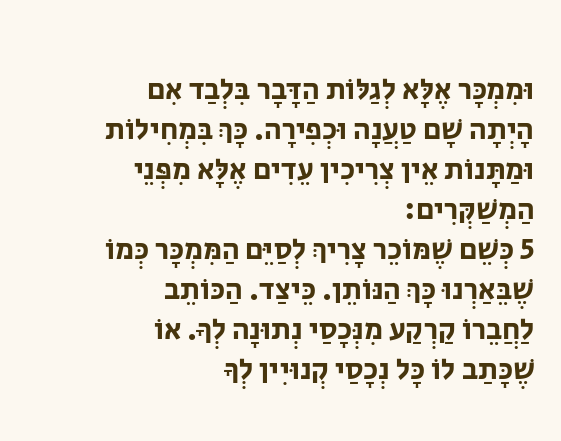וּמִמְכָּר אֶלָּא לְגַלּוֹת הַדָּבָר בִּלְבַד אִם הָיְתָה שָׁם טַעֲנָה וּכְפִירָה. כָּךְ בִּמְחִילוֹת וּמַתָּנוֹת אֵין צְרִיכִין עֵדִים אֶלָּא מִפְּנֵי הַמְשַׁקְּרִים:
5 כְּשֵׁם שֶׁמּוֹכֵר צָרִיךְ לְסַיֵּם הַמִּמְכָּר כְּמוֹ שֶׁבֵּאַרְנוּ כָּךְ הַנּוֹתֵן. כֵּיצַד. הַכּוֹתֵב לַחֲבֵרוֹ קַרְקַע מִנְּכָסַי נְתוּנָה לְךָ. אוֹ שֶׁכָּתַב לוֹ כָּל נְכָסַי קְנוּיִין לְךָ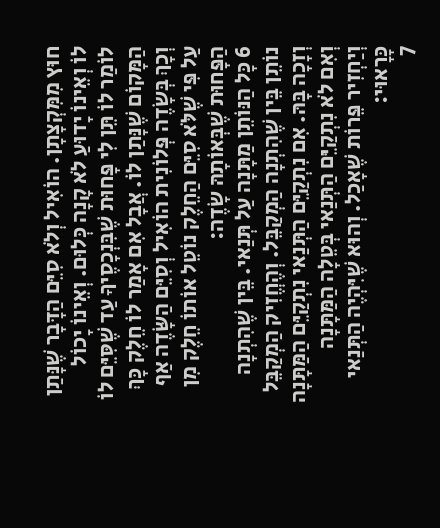חוּץ מִמִּקְצָתָן. הוֹאִיל וְלֹא סִיֵּם הַדָּבָר שֶׁנָּתַן לוֹ וְאֵינוֹ יָדוּעַ לֹא קָנָה כְּלוּם. וְאֵינוֹ יָכוֹל לוֹמַר לוֹ תֵּן לִי פָּחוּת שֶׁבִּנְכָסֶיךָ עַד שֶׁסִּיֵּם לוֹ הַמָּקוֹם שֶׁנָּתַן לוֹ. אֲבָל אִם אָמַר לוֹ חֵלֶק כָּךְ וְכָךְ בְּשָׂדֶה פְּלוֹנִית הוֹאִיל וְסִיֵּם הַשָּׂדֶה אַף עַל פִּי שֶׁלֹּא סִיֵּם הַחֵלֶק נוֹטֵל אוֹתוֹ חֵלֶק מִן הַפָּחוּת שֶׁבְּאוֹתָהּ שָׂדֶה:
6 כָּל הַנּוֹתֵן מַתָּנָה עַל תְּנַאי. בֵּין שֶׁהִתְנָה נוֹתֵן בֵּין שֶׁהִתְנָה הַמְקַבֵּל. וְהֶחֱזִיק הַמְקַבֵּל וְזָכָה בָּהּ. אִם נִתְקַיֵּם הַתְּנַאי נִתְקַיֵּם הַמַּתָּנָה וְאִם לֹא נִתְקַיֵּם הַתְּנַאי בְּטֵלָה הַמַּתָּנָה וְיַחְזִיר פֵּרוֹת שֶׁאָכַל. וְהוּא שֶׁיִּהְיֶה הַתְּנַאי כָּרָאוּי:
7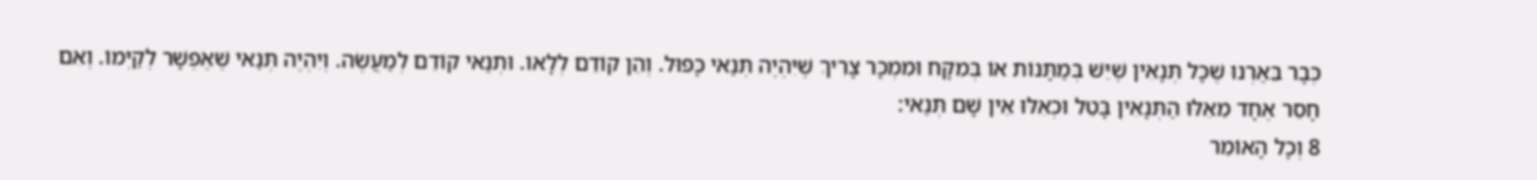כְּבָר בֵּאַרְנוּ שֶׁכָּל תְּנָאִין שֶׁיֵּשׁ בְּמַתָּנוֹת אוֹ בְּמִקָּח וּמִמְכָּר צָרִיךְ שֶׁיִּהְיֶה תְּנַאי כָּפוּל. וְהֵן קוֹדֵם לְלָאו. וּתְנַאי קוֹדֵם לְמַעֲשֶׂה. וְיִהְיֶה תְּנַאי שֶׁאֶפְשָׁר לְקַיְּמוֹ. וְאִם חָסֵר אֶחָד מֵאֵלּוּ הַתְּנָאִין בָּטֵל וּכְאִלּוּ אֵין שָׁם תְּנַאי:
8 וְכָל הָאוֹמֵר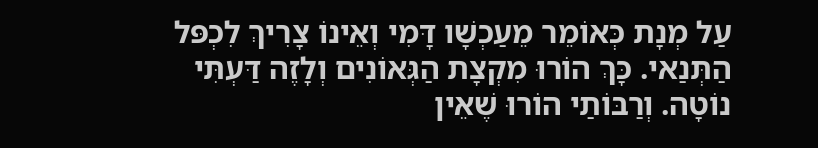עַל מְנָת כְּאוֹמֵר מֵעַכְשָׁו דָּמִי וְאֵינוֹ צָרִיךְ לִכְפּל הַתְּנַאי. כָּךְ הוֹרוּ מִקְצָת הַגְּאוֹנִים וְלָזֶה דַּעְתִּי נוֹטָה. וְרַבּוֹתַי הוֹרוּ שֶׁאֵין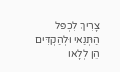צָרִיךְ לִכְפּל הַתְּנַאי וּלְהַקְדִּים הֵן לְלָאו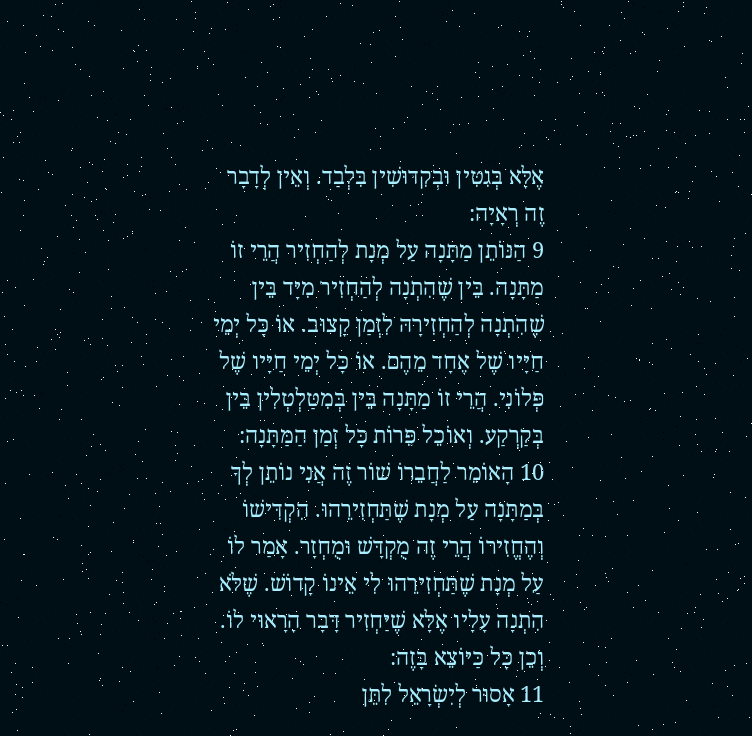אֶלָּא בְּגִטִּין וּבְקִדּוּשִׁין בִּלְבַד. וְאֵין לְדָבָר זֶה רְאָיָה:
9 הַנּוֹתֵן מַתָּנָה עַל מְנָת לְהַחְזִיר הֲרֵי זוֹ מַתָּנָה. בֵּין שֶׁהִתְנָה לְהַחְזִיר מִיָּד בֵּין שֶׁהִתְנָה לְהַחְזִירָהּ לִזְמַן קָצוּב. אוֹ כָּל יְמֵי חַיָּיו שֶׁל אֶחָד מֵהֶם. אוֹ כָּל יְמֵי חַיָּיו שֶׁל פְּלוֹנִי. הֲרֵי זוֹ מַתָּנָה בֵּין בְּמִטַּלְטְלִין בֵּין בְּקַרְקַע. וְאוֹכֵל פֵּרוֹת כָּל זְמַן הַמַּתָּנָה:
10 הָאוֹמֵר לַחֲבֵרוֹ שׁוֹר זֶה אֲנִי נוֹתֵן לְךָ בְּמַתָּנָה עַל מְנָת שֶׁתַּחְזִירֵהוּ. הִקְדִּישׁוֹ וְהֶחֱזִירוֹ הֲרֵי זֶה מֻקְדָּשׁ וּמֻחְזָר. אָמַר לוֹ עַל מְנָת שֶׁתַּחְזִירֵהוּ לִי אֵינוֹ קָדוֹשׁ. שֶׁלֹּא הִתְנָה עָלָיו אֶלָּא שֶׁיַּחְזִיר דָּבָר הָרָאוּי לוֹ. וְכֵן כָּל כַּיּוֹצֵא בָּזֶה:
11 אָסוּר לְיִשְׂרָאֵל לִתֵּן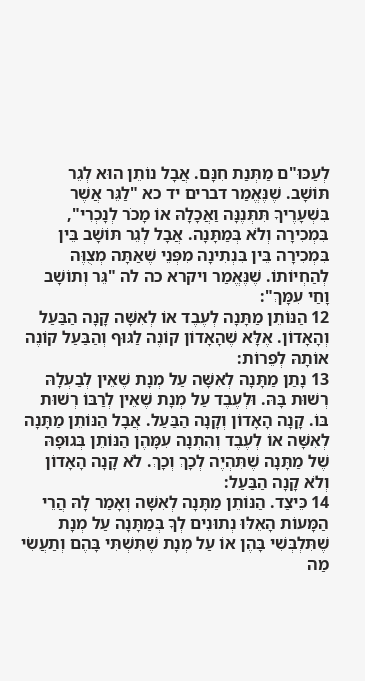לְעַכּוּ"ם מַתְּנַת חִנָּם. אֲבָל נוֹתֵן הוּא לְגֵר תּוֹשָׁב. שֶׁנֶּאֱמַר דברים יד כא "לַגֵּר אֲשֶׁר בִּשְׁעָרֶיךָ תִּתְּנֶנָּה וַאֲכָלָהּ אוֹ מָכֹר לְנָכְרִי", בִּמְכִירָה וְלֹא בְּמַתָּנָה. אֲבָל לְגֵר תּוֹשָׁב בֵּין בִּמְכִירָה בֵּין בִּנְתִינָה מִפְּנֵי שֶׁאַתָּה מְצֻוֶּה לְהַחְיוֹתוֹ. שֶׁנֶּאֱמַר ויקרא כה לה "גֵּר וְתוֹשָׁב וָחַי עִמָּךְ":
12 הַנּוֹתֵן מַתָּנָה לְעֶבֶד אוֹ לְאִשָּׁה קָנָה הַבַּעַל וְהָאָדוֹן. אֶלָּא שֶׁהָאָדוֹן קוֹנֶה לַגּוּף וְהַבַּעַל קוֹנֶה אוֹתָהּ לְפֵרוֹת:
13 נָתַן מַתָּנָה לְאִשָּׁה עַל מְנָת שֶׁאֵין לְבַעְלָהּ רְשׁוּת בָּהּ. וּלְעֶבֶד עַל מְנָת שֶׁאֵין לְרַבּוֹ רְשׁוּת בּוֹ. קָנָה הָאָדוֹן וְקָנָה הַבַּעַל. אֲבָל הַנּוֹתֵן מַתָּנָה לְאִשָּׁה אוֹ לְעֶבֶד וְהִתְנָה עִמָּהֶן הַנּוֹתֵן בְּגוּפָהּ שֶׁל מַתָּנָה שֶׁתִּהְיֶה לְכָךְ וְכָךְ. לֹא קָנָה הָאָדוֹן וְלֹא קָנָה הַבַּעַל:
14 כֵּיצַד. הַנּוֹתֵן מַתָּנָה לְאִשָּׁה וְאָמַר לָהּ הֲרֵי הַמָּעוֹת הָאֵלּוּ נְתוּנִים לְךָ בְּמַתָּנָה עַל מְנָת שֶׁתִּלְבְּשִׁי בָּהֶן אוֹ עַל מְנָת שֶׁתִּשְׁתִּי בָּהֶם וְתַעֲשִׂי מַה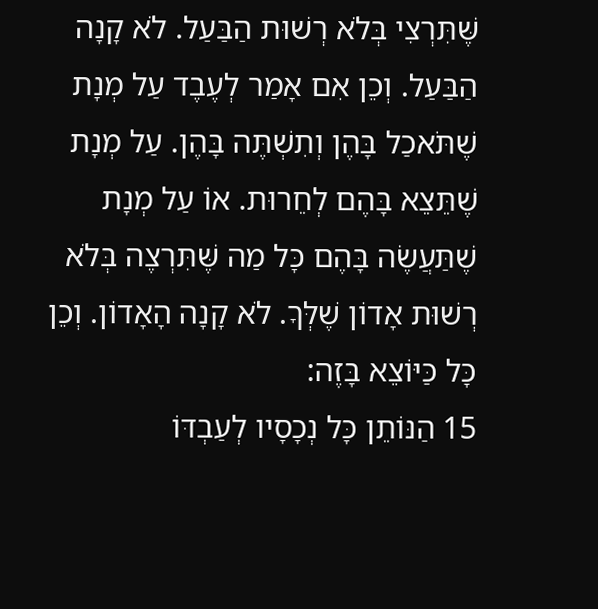שֶּׁתִּרְצִי בְּלֹא רְשׁוּת הַבַּעַל. לֹא קָנָה הַבַּעַל. וְכֵן אִם אָמַר לְעֶבֶד עַל מְנָת שֶׁתֹּאכַל בָּהֶן וְתִשְׁתֶּה בָּהֶן. עַל מְנָת שֶׁתֵּצֵא בָּהֶם לְחֵרוּת. אוֹ עַל מְנָת שֶׁתַּעֲשֶׂה בָּהֶם כָּל מַה שֶּׁתִּרְצֶה בְּלֹא רְשׁוּת אָדוֹן שֶׁלְּךָ. לֹא קָנָה הָאָדוֹן. וְכֵן כָּל כַּיּוֹצֵא בָּזֶה:
15 הַנּוֹתֵן כָּל נְכָסָיו לְעַבְדּוֹ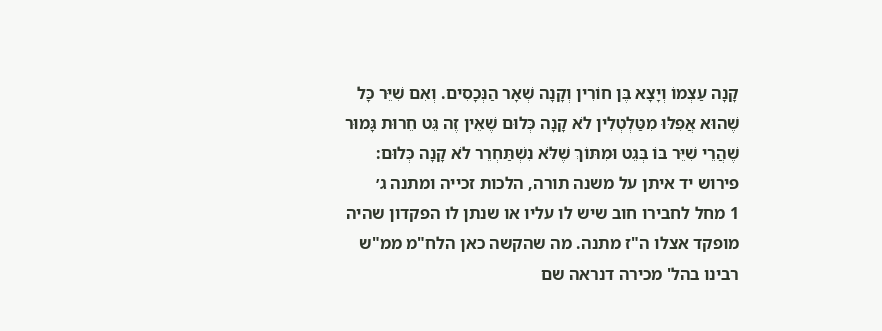קָנָה עַצְמוֹ וְיָצָא בֶּן חוֹרִין וְקָנָה שְׁאָר הַנְּכָסִים. וְאִם שִׁיֵּר כָּל שֶׁהוּא אֲפִלּוּ מִטַּלְטְלִין לֹא קָנָה כְּלוּם שֶׁאֵין זֶה גֵּט חֵרוּת גָּמוּר שֶׁהֲרֵי שִׁיֵּר בּוֹ בְּגֵט וּמִתּוֹךְ שֶׁלֹּא נִשְׁתַּחְרֵר לֹא קָנָה כְּלוּם:
פירוש יד איתן על משנה תורה, הלכות זכייה ומתנה ג׳
1 מחל לחבירו חוב שיש לו עליו או שנתן לו הפקדון שהיה מופקד אצלו ה"ז מתנה. מה שהקשה כאן הלח"מ ממ"ש רבינו בהל' מכירה דנראה שם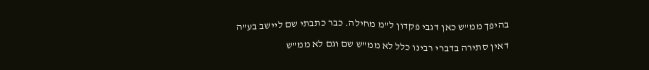בהיפך ממ"ש כאן דגבי פקדון ל"מ מחילה. כבר כתבתי שם ליישב בע"ה דאין סתירה בדברי רבינו כלל לא ממ"ש שם וגם לא ממ"ש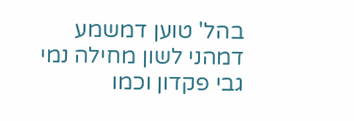בהל' טוען דמשמע דמהני לשון מחילה נמי גבי פקדון וכמו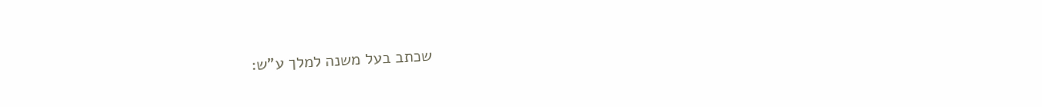שכתב בעל משנה למלך ע"ש: